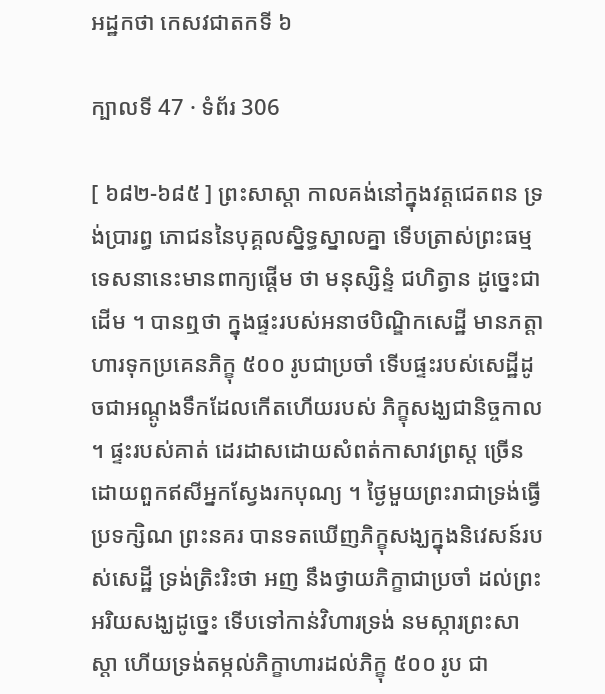អដ្ឋកថា កេសវជាតកទី ៦

ក្បាលទី 47 · ទំព័រ 306

[ ៦៨២-៦៨៥ ] ព្រះសាស្តា កាលគង់នៅក្នុងវត្តជេតពន ទ្រង់ប្រារព្ធ ភោជននៃបុគ្គលស្និទ្ធស្នាលគ្នា ទើបត្រាស់ព្រះធម្មទេសនានេះមានពាក្យផ្តើម ថា មនុស្សិន្ទំ ជហិត្វាន ដូច្នេះជាដើម ។ បានឮថា ក្នុងផ្ទះរបស់អនាថបិណ្ឌិកសេដ្ឋី មានភត្តាហារទុកប្រគេនភិក្ខុ ៥០០ រូបជាប្រចាំ ទើបផ្ទះរបស់សេដ្ឋីដូចជាអណ្តូងទឹកដែលកើតហើយរបស់ ភិក្ខុសង្ឃជានិច្ចកាល ។ ផ្ទះរបស់គាត់ ដេរដាសដោយសំពត់កាសាវព្រស្ត ច្រើនដោយពួកឥសីអ្នកស្វែងរកបុណ្យ ។ ថ្ងៃមួយព្រះរាជាទ្រង់ធ្វើប្រទក្សិណ ព្រះនគរ បានទតឃើញភិក្ខុសង្ឃក្នុងនិវេសន៍របស់សេដ្ឋី ទ្រង់ត្រិះរិះថា អញ នឹងថ្វាយភិក្ខាជាប្រចាំ ដល់ព្រះអរិយសង្ឃដូច្នេះ ទើបទៅកាន់វិហារទ្រង់ នមស្ការព្រះសាស្តា ហើយទ្រង់តម្កល់ភិក្ខាហារដល់ភិក្ខុ ៥០០ រូប ជា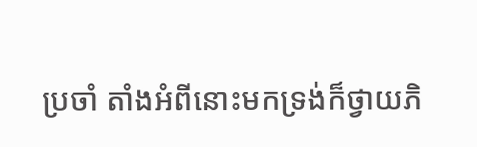ប្រចាំ តាំងអំពីនោះមកទ្រង់ក៏ថ្វាយភិ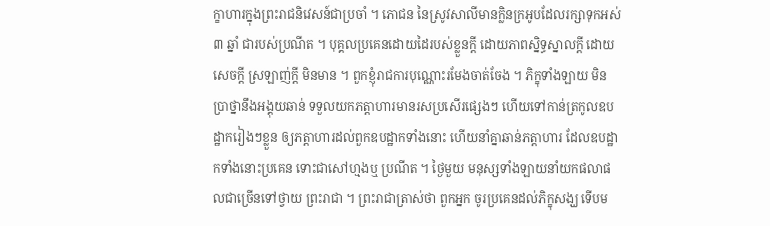ក្ខាហារក្នុងព្រះរាជនិវេសន៍ជាប្រចាំ ។ ភោជន នៃស្រូវសាលីមានក្លិនក្រអូបដែលរក្សាទុកអស់ ៣ ឆ្នាំ ជារបស់ប្រណីត ។ បុគ្គលប្រគេនដោយដៃរបស់ខ្លួនក្តី ដោយភាពស្និទ្ធស្នាលក្តី ដោយសេចក្តី ស្រឡាញ់ក្តី មិនមាន ។ ពួកខ្ញុំរាជការបុណ្ណោះរមែងចាត់ចែង ។ ភិក្ខុទាំងឡាយ មិនប្រាថ្នានឹងអង្គុយឆាន់ ទទួលយកភត្តាហារមានរសប្រសើរផ្សេងៗ ហើយទៅកាន់ត្រកូលឧបដ្ឋាករៀងៗខ្លួន ឲ្យភត្តាហារដល់ពួកឧបដ្ឋាកទាំងនោះ ហើយនាំគ្នាឆាន់ភត្តាហារ ដែលឧបដ្ឋាកទាំងនោះប្រគេន ទោះជាសៅហ្មងឬ ប្រណីត ។ ថ្ងៃមួយ មនុស្សទាំងឡាយនាំយកផលាផលជាច្រើនទៅថ្វាយ ព្រះរាជា ។ ព្រះរាជាត្រាស់ថា ពួកអ្នក ចូរប្រគេនដល់ភិក្ខុសង្ឃ ទើបម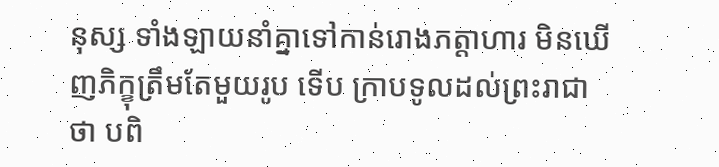នុស្ស ទាំងឡាយនាំគ្នាទៅកាន់រោងភត្តាហារ មិនឃើញភិក្ខុត្រឹមតែមួយរូប ទើប ក្រាបទូលដល់ព្រះរាជាថា បពិ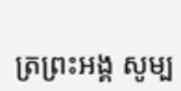ត្រព្រះអង្គ សូម្ប